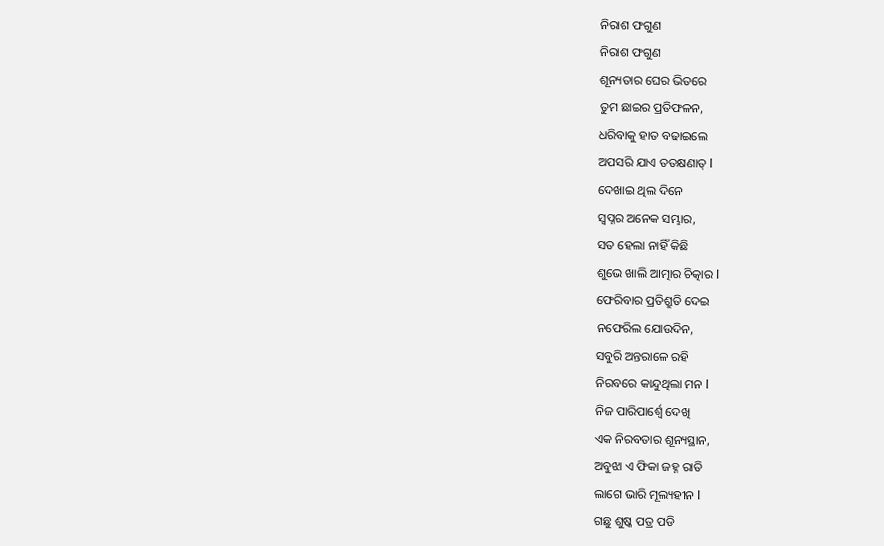ନିରାଶ ଫଗୁଣ
ନିରାଶ ଫଗୁଣ
ଶୂନ୍ୟତାର ଘେର ଭିତରେ
ତୁମ ଛାଇର ପ୍ରତିଫଳନ,
ଧରିବାକୁ ହାତ ବଢାଇଲେ
ଅପସରି ଯାଏ ତତକ୍ଷଣାତ୍ l
ଦେଖାଇ ଥିଲ ଦିନେ
ସ୍ଵପ୍ନର ଅନେକ ସମ୍ଭାର,
ସତ ହେଲା ନାହିଁ କିଛି
ଶୁଭେ ଖାଲି ଆତ୍ମାର ଚିତ୍କାର l
ଫେରିବାର ପ୍ରତିଶ୍ରୁତି ଦେଇ
ନଫେରିଲ ଯୋଉଦିନ,
ସବୁରି ଅନ୍ତରାଳେ ରହି
ନିରବରେ କାନ୍ଦୁଥିଲା ମନ l
ନିଜ ପାରିପାର୍ଶ୍ଵେ ଦେଖି
ଏକ ନିରବତାର ଶୂନ୍ୟସ୍ଥାନ,
ଅବୁଝା ଏ ଫିକା ଜହ୍ନ ରାତି
ଲାଗେ ଭାରି ମୂଲ୍ୟହୀନ l
ଗଛୁ ଶୁଷ୍କ ପତ୍ର ପଡି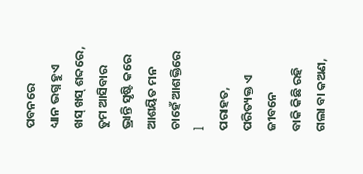ପବନରେ
ଧ୍ୟାନ ଭଗ୍ନ ହୁଏ ଖସ୍ ଖସ୍ ଶବ୍ଦରେ,
ତୁମ ଆସିବାର ଭ୍ରାନ୍ତି ସୃଷ୍ଟି କରେ
ଆଶୟିତ ମନ ଚାହେଁ ଆଶକ୍ତିରେ l
ପରାହତ, ପରିତ୍ୟକ୍ତ ଏ ଜୀବନେ
ବାକି କିଛି ରହି ଗଲା ବା କଅଣ,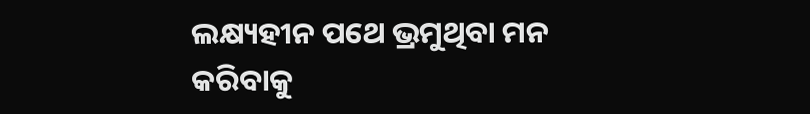ଲକ୍ଷ୍ୟହୀନ ପଥେ ଭ୍ରମୁଥିବା ମନ
କରିବାକୁ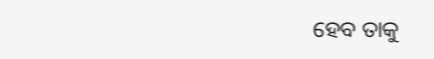ହେବ ତାକୁ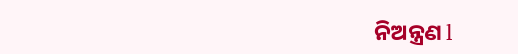ନିଅନ୍ତ୍ରଣ l